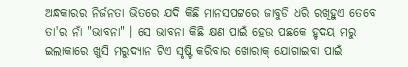ଅନ୍ଧକାରର ନିର୍ଜନତା ଭିତରେ ଯଦି କିଛି ମାନସପଟ୍ଟରେ ଜାବୁଡି ଧରି ରଖିହୁଏ ତେବେ ତା'ର ନାଁ "ଭାବନା" । ସେ ଭାବନା କିଛି କ୍ଷଣ ପାଇଁ ହେଉ ପଛକେ ହୃଦୟ ମରୁ ଇଲାକାରେ ଖୁସି ମରୁଦ୍ୟାନ ଟିଏ ସୃଷ୍ଟି କରିବାର ଖୋରାକ୍ ଯୋଗାଇବା ପାଇଁ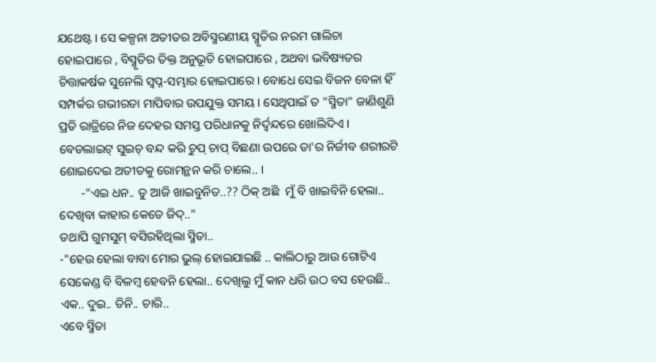ଯଥେଷ୍ଟ । ସେ କଳ୍ପନା ଅତୀତର ଅବିସ୍ମରଣୀୟ ସ୍ମୃତିର ନରମ ଗାଲିଚା ହୋଇପାରେ , ବିସ୍ମୃତିର ତିକ୍ତ ଅନୁଭୂତି ହୋଇପାରେ , ଅଥବା ଭବିଷ୍ୟତର ଚିତ୍ତାକର୍ଷକ ସୁନେଲି ସ୍ୱପ୍ନ-ସମ୍ଭାର ହୋଇପାରେ । ବୋଧେ ସେଇ ବିଜନ ବେଳା ହିଁ ସମ୍ପର୍କର ଗଭୀରତା ମାପିବାର ଉପଯୁକ୍ତ ସମୟ । ସେଥିପାଇଁ ତ "ସ୍ମିତା" ଜାଣିଶୁଣି ପ୍ରତି ରାତ୍ରିରେ ନିଜ ଦେହର ସମସ୍ତ ପରିଧାନକୁ ନିର୍ଦ୍ୱନ୍ଦରେ ଖୋଲିଦିଏ । ବେଡଲାଇଟ୍ ସୁଇଚ୍ ବନ୍ଦ କରି ଚୁପ୍ ଚାପ୍ ବିଛଣା ଉପରେ ତା'ର ନିର୍ଜୀବ ଶରୀରଟି ଶୋଇଦେଇ ଅତୀତକୁ ରୋମନ୍ଥନ କରି ଚାଲେ.. ।
       -"ଏଇ ଧନ.. ତୁ ଆଜି ଖାଇବୁନିତ..?? ଠିକ୍ ଅଛି  ମୁଁ ବି ଖାଇବିନି ହେଲା.. ଦେଖିବା କାହାର କେତେ ଜିଦ୍.."
ତଥାପି ଗୁମସୁମ୍ ବସିରହିଥିଲା ସ୍ମିତା..
-"ହେଉ ହେଲା ବାବା ମୋର ଭୁଲ୍ ହୋଇଯାଇଛି .. କାଲିଠାରୁ ଆଉ ଗୋଟିଏ ସେକେଣ୍ଡ ବି ବିଳମ୍ବ ହେବନି ହେଲା.. ଦେଖିଲୁ ମୁଁ କାନ ଧରି ଉଠ ବସ ହେଉଛି..
ଏକ.. ଦୁଇ.. ତିନି.. ଚାରି..
ଏବେ ସ୍ମିତା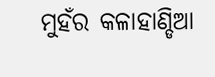ମୁହଁର କଳାହାଣ୍ଡିଆ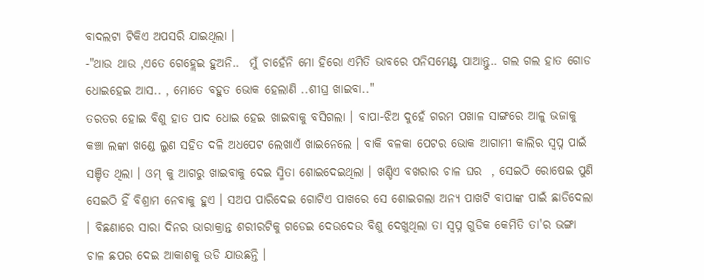ବାଦଲଟା ଟିକିଏ ଅପସରି ଯାଇଥିଲା ।
-"ଥାଉ ଥାଉ ,ଏତେ ଗେହ୍ଲେଇ ହୁଅନି..  ମୁଁ ଚାହେଁନି ମୋ ହିରୋ ଏମିତି ଭାବରେ ପନିସମେଣ୍ଟ ପାଆନ୍ତୁ.. ଗଲ ଗଲ ହାତ ଗୋଡ ଧୋଇହେଇ ଆସ.. , ମୋତେ ବହୁତ ଭୋକ ହେଲାଣି ..ଶୀଘ୍ର ଖାଇବା.."
ତରତର ହୋଇ ବିଶୁ ହାତ ପାଦ ଧୋଇ ହେଇ ଖାଇବାକୁ ବସିଗଲା । ବାପା-ଝିଅ ଦୁହେଁ ଗରମ ପଖାଳ ସାଙ୍ଗରେ ଆଳୁ ଭଜାକୁ କଞ୍ଚା ଲଙ୍କା ଖଣ୍ଡେ ଲୁଣ ସହିତ ଦଳି ଅଧପେଟ ଲେଖାଏଁ ଖାଇନେଲେ । ବାକି ବଳକା ପେଟର ଭୋକ ଆଗାମୀ କାଲିର ସ୍ୱପ୍ନ ପାଇଁ ସଞ୍ଚିତ ଥିଲା । ଓମ୍ କୁ ଆଗରୁ ଖାଇବାକୁ ଦେଇ ସ୍ମିତା ଶୋଇଦେଇଥିଲା । ଖଣ୍ଡିଏ ବଖରାର ଚାଳ ଘର  , ସେଇଠି ରୋଷେଇ ପୁଣି ସେଇଠି ହିଁ ବିଶ୍ରାମ ନେବାକୁ ହୁଏ । ସଅପ ପାରିଦେଇ ଗୋଟିଏ ପାଖରେ ସେ ଶୋଇଗଲା ଅନ୍ୟ ପାଖଟି ବାପାଙ୍କ ପାଇଁ ଛାଡିଦେଲା । ବିଛଣାରେ ସାରା ଦିନର ଭାରାକ୍ରାନ୍ତ ଶରୀରଟିକୁ ଗଡେଇ ଦେଉଦେଉ ବିଶୁ ଦେଖୁଥିଲା ତା ସ୍ୱପ୍ନ ଗୁଡିକ କେମିତି ତା'ର ଭଙ୍ଗା ଚାଳ ଛପର ଦେଇ ଆକାଶକୁ ଉଡି ଯାଉଛନ୍ତି ।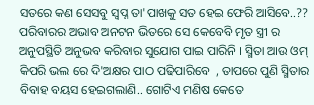ସତରେ କଣ ସେସବୁ ସ୍ୱପ୍ନ ତା'ପାଖକୁ ସତ ହେଇ ଫେରି ଆସିବେ..?? ପରିବାରର ଅଭାବ ଅନଟନ ଭିତରେ ସେ କେବେବି ମୃତ ସ୍ତ୍ରୀ ର ଅନୁପସ୍ଥିତି ଅନୁଭବ କରିବାର ସୁଯୋଗ ପାଇ ପାରିନି । ସ୍ମିତା ଆଉ ଓମ୍ କିପରି ଭଲ ରେ ଦି'ଅକ୍ଷର ପାଠ ପଢିପାରିବେ  , ତାପରେ ପୁଣି ସ୍ମିତାର ବିବାହ ବୟସ ହେଇଗଲାଣି.. ଗୋଟିଏ ମଣିଷ କେତେ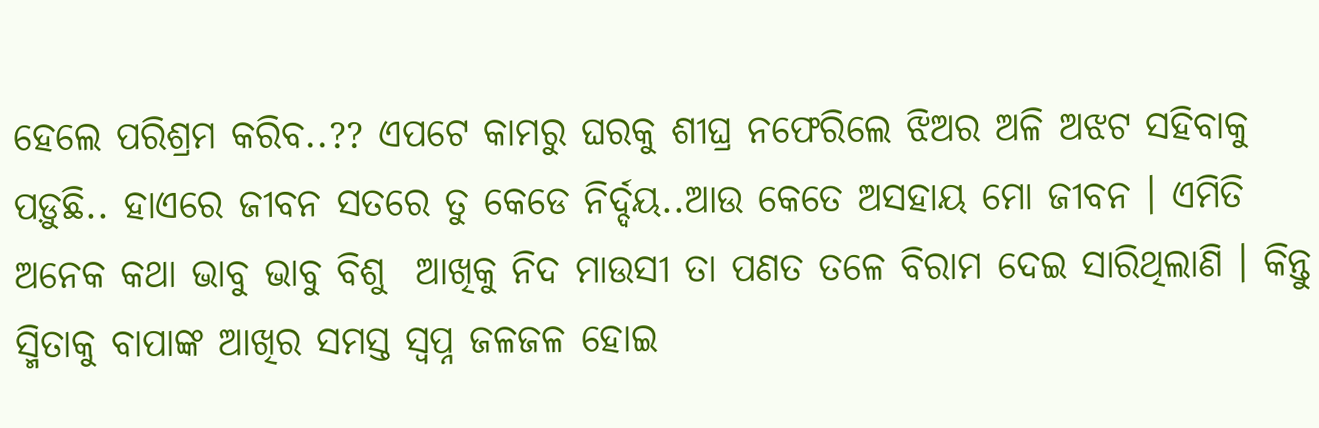ହେଲେ ପରିଶ୍ରମ କରିବ..?? ଏପଟେ କାମରୁ ଘରକୁ ଶୀଘ୍ର ନଫେରିଲେ ଝିଅର ଅଳି ଅଝଟ ସହିବାକୁ ପଡ଼ୁଛି.. ହାଏରେ ଜୀବନ ସତରେ ତୁ କେଡେ ନିର୍ଦ୍ଦୟ..ଆଉ କେତେ ଅସହାୟ ମୋ ଜୀବନ । ଏମିତି ଅନେକ କଥା ଭାବୁ ଭାବୁ ବିଶୁ  ଆଖିକୁ ନିଦ ମାଉସୀ ତା ପଣତ ତଳେ ବିରାମ ଦେଇ ସାରିଥିଲାଣି । କିନ୍ତୁ ସ୍ମିତାକୁ ବାପାଙ୍କ ଆଖିର ସମସ୍ତ ସ୍ୱପ୍ନ ଜଳଜଳ ହୋଇ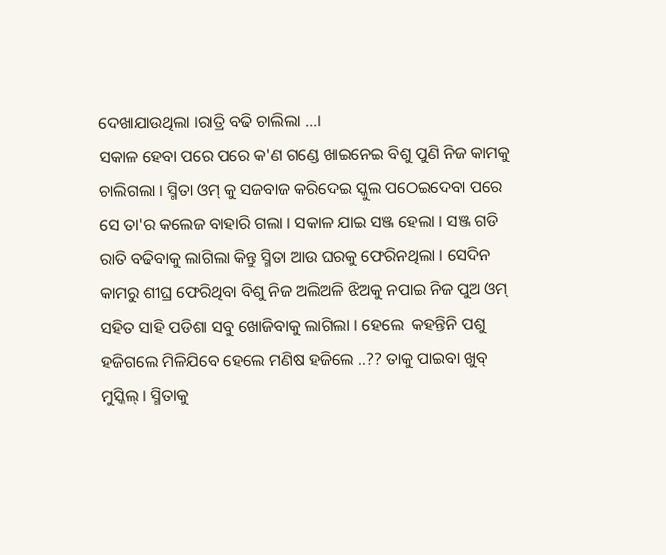ଦେଖାଯାଉଥିଲା ।ରାତ୍ରି ବଢି ଚାଲିଲା ...।
ସକାଳ ହେବା ପରେ ପରେ କ'ଣ ଗଣ୍ଡେ ଖାଇନେଇ ବିଶୁ ପୁଣି ନିଜ କାମକୁ ଚାଲିଗଲା । ସ୍ମିତା ଓମ୍ କୁ ସଜବାଜ କରିଦେଇ ସ୍କୁଲ ପଠେଇଦେବା ପରେ ସେ ତା'ର କଲେଜ ବାହାରି ଗଲା । ସକାଳ ଯାଇ ସଞ୍ଜ ହେଲା । ସଞ୍ଜ ଗଡି ରାତି ବଢିବାକୁ ଲାଗିଲା କିନ୍ତୁ ସ୍ମିତା ଆଉ ଘରକୁ ଫେରିନଥିଲା । ସେଦିନ କାମରୁ ଶୀଘ୍ର ଫେରିଥିବା ବିଶୁ ନିଜ ଅଲିଅଳି ଝିଅକୁ ନପାଇ ନିଜ ପୁଅ ଓମ୍ ସହିତ ସାହି ପଡିଶା ସବୁ ଖୋଜିବାକୁ ଲାଗିଲା । ହେଲେ  କହନ୍ତିନି ପଶୁ ହଜିଗଲେ ମିଳିଯିବେ ହେଲେ ମଣିଷ ହଜିଲେ ..?? ତାକୁ ପାଇବା ଖୁବ୍ ମୁସ୍କିଲ୍ । ସ୍ମିତାକୁ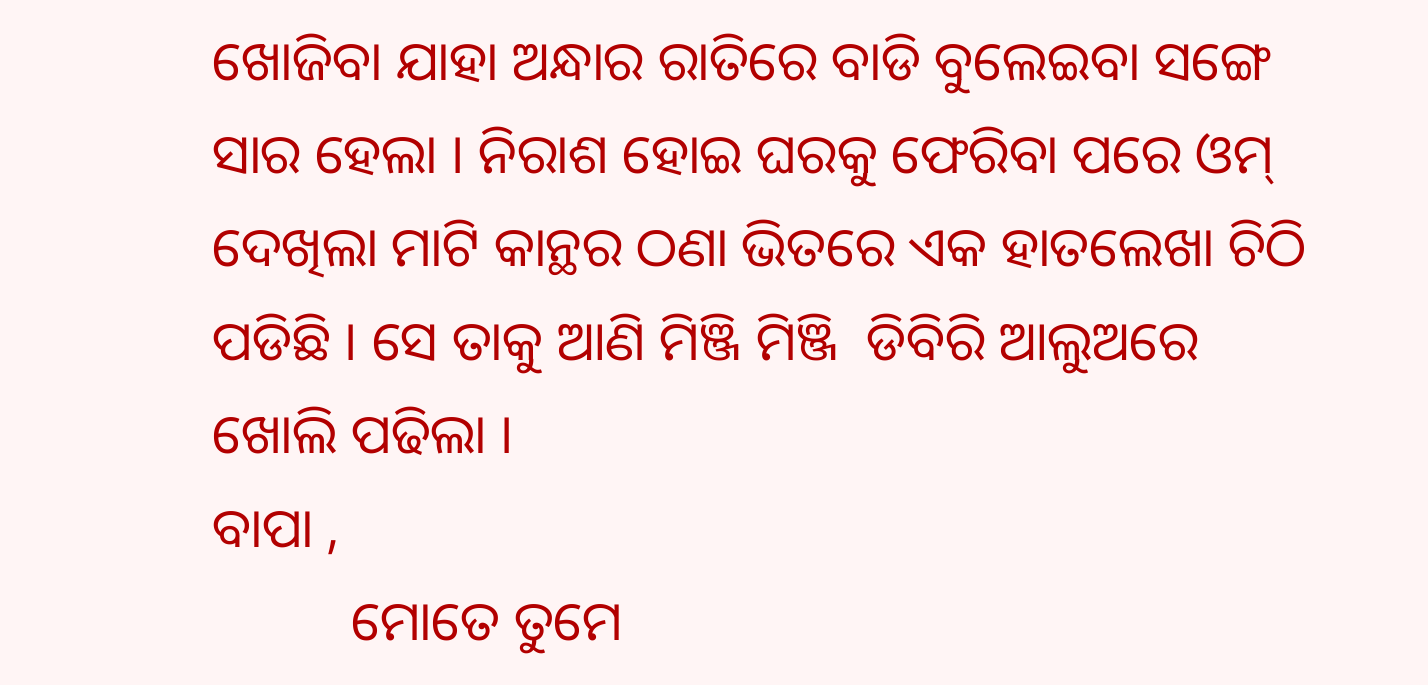ଖୋଜିବା ଯାହା ଅନ୍ଧାର ରାତିରେ ବାଡି ବୁଲେଇବା ସଙ୍ଗେ ସାର ହେଲା । ନିରାଶ ହୋଇ ଘରକୁ ଫେରିବା ପରେ ଓମ୍ ଦେଖିଲା ମାଟି କାନ୍ଥର ଠଣା ଭିତରେ ଏକ ହାତଲେଖା ଚିଠି ପଡିଛି । ସେ ତାକୁ ଆଣି ମିଞ୍ଜି ମିଞ୍ଜି  ଡିବିରି ଆଲୁଅରେ ଖୋଲି ପଢିଲା ।
ବାପା ,
          ମୋତେ ତୁମେ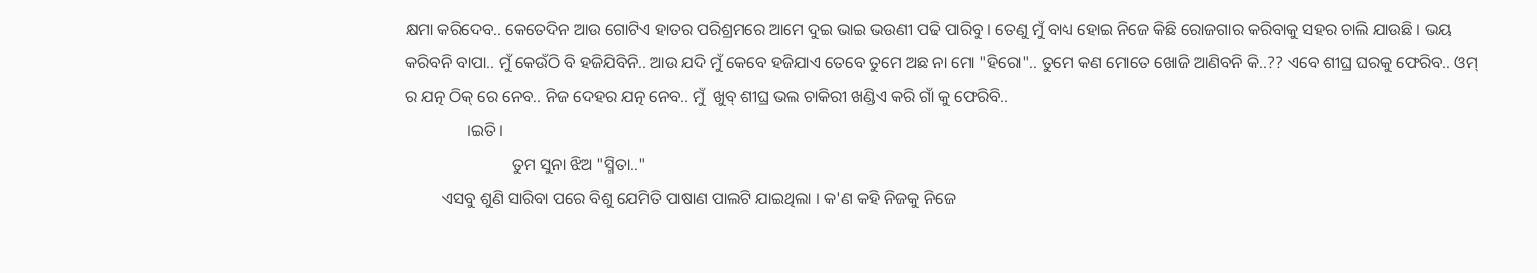କ୍ଷମା କରିଦେବ.. କେତେଦିନ ଆଉ ଗୋଟିଏ ହାତର ପରିଶ୍ରମରେ ଆମେ ଦୁଇ ଭାଇ ଭଉଣୀ ପଢି ପାରିବୁ । ତେଣୁ ମୁଁ ବାଧ୍ୟ ହୋଇ ନିଜେ କିଛି ରୋଜଗାର କରିବାକୁ ସହର ଚାଲି ଯାଉଛି । ଭୟ କରିବନି ବାପା.. ମୁଁ କେଉଁଠି ବି ହଜିଯିବିନି.. ଆଉ ଯଦି ମୁଁ କେବେ ହଜିଯାଏ ତେବେ ତୁମେ ଅଛ ନା ମୋ "ହିରୋ".. ତୁମେ କଣ ମୋତେ ଖୋଜି ଆଣିବନି କି..?? ଏବେ ଶୀଘ୍ର ଘରକୁ ଫେରିବ.. ଓମ୍ ର ଯତ୍ନ ଠିକ୍ ରେ ନେବ.. ନିଜ ଦେହର ଯତ୍ନ ନେବ.. ମୁଁ  ଖୁବ୍ ଶୀଘ୍ର ଭଲ ଚାକିରୀ ଖଣ୍ଡିଏ କରି ଗାଁ କୁ ଫେରିବି..
               ।ଇତି।
                          ତୁମ ସୁନା ଝିଅ "ସ୍ମିତା.."
         ଏସବୁ ଶୁଣି ସାରିବା ପରେ ବିଶୁ ଯେମିତି ପାଷାଣ ପାଲଟି ଯାଇଥିଲା । କ'ଣ କହି ନିଜକୁ ନିଜେ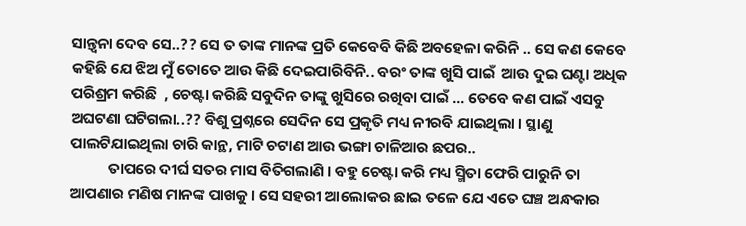ସାନ୍ତ୍ବନା ଦେବ ସେ..?? ସେ ତ ତାଙ୍କ ମାନଙ୍କ ପ୍ରତି କେବେବି କିଛି ଅବହେଳା କରିନି .. ସେ କଣ କେବେ କହିଛି ଯେ ଝିଅ ମୁଁ ତୋତେ ଆଉ କିଛି ଦେଇପାରିବିନି.. ବରଂ ତାଙ୍କ ଖୁସି ପାଇଁ  ଆଉ ଦୁଇ ଘଣ୍ଟା ଅଧିକ ପରିଶ୍ରମ କରିଛି  , ଚେଷ୍ଟା କରିଛି ସବୁଦିନ ତାଙ୍କୁ ଖୁସିରେ ରଖିବା ପାଇଁ ... ତେବେ କଣ ପାଇଁ ଏସବୁ ଅଘଟଣା ଘଟିଗଲା..?? ବିଶୁ ପ୍ରଶ୍ନରେ ସେଦିନ ସେ ପ୍ରକୃତି ମଧ୍ୟ ନୀରବି ଯାଇଥିଲା । ସ୍ଥାଣୁ ପାଲଟିଯାଇଥିଲା ଚାରି କାନ୍ଥ, ମାଟି ଚଟାଣ ଆଉ ଭଙ୍ଗା ଚାଳିଆର ଛପର..
           ତାପରେ ଦୀର୍ଘ ସତର ମାସ ବିତିଗଲାଣି । ବହୁ ଚେଷ୍ଟା କରି ମଧ୍ୟ ସ୍ମିତା ଫେରି ପାରୁନି ତା ଆପଣାର ମଣିଷ ମାନଙ୍କ ପାଖକୁ । ସେ ସହରୀ ଆଲୋକର ଛାଇ ତଳେ ଯେ ଏତେ ଘଞ୍ଚ ଅନ୍ଧକାର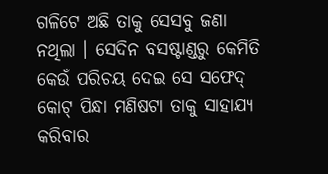ଗଳିଟେ ଅଛି ତାକୁ ସେସବୁ ଜଣା ନଥିଲା । ସେଦିନ ବସଷ୍ଟାଣ୍ଡରୁ କେମିତି କେଉଁ ପରିଚୟ ଦେଇ ସେ ସଫେଦ୍ କୋଟ୍ ପିନ୍ଧା ମଣିଷଟା ତାକୁ ସାହାଯ୍ୟ କରିବାର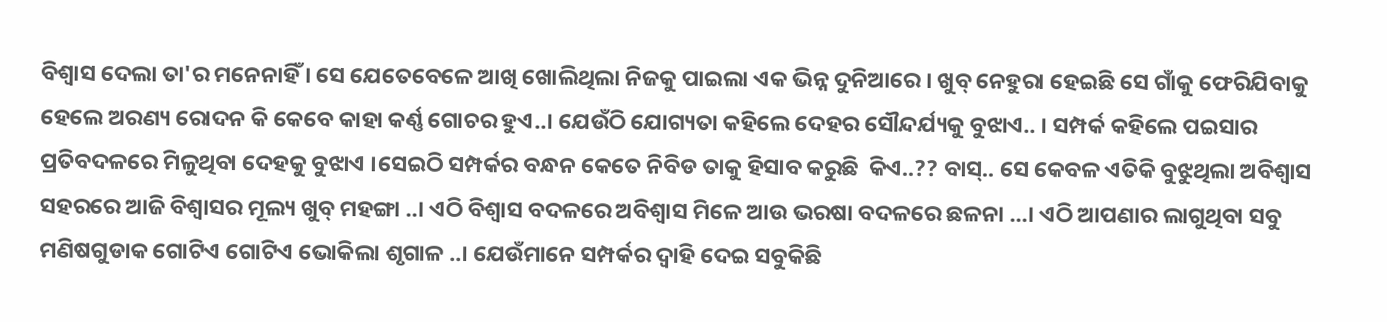ବିଶ୍ୱାସ ଦେଲା ତା'ର ମନେନାହିଁ । ସେ ଯେତେବେଳେ ଆଖି ଖୋଲିଥିଲା ନିଜକୁ ପାଇଲା ଏକ ଭିନ୍ନ ଦୁନିଆରେ । ଖୁବ୍ ନେହୁରା ହେଇଛି ସେ ଗାଁକୁ ଫେରିଯିବାକୁ ହେଲେ ଅରଣ୍ୟ ରୋଦନ କି କେବେ କାହା କର୍ଣ୍ଣ ଗୋଚର ହୁଏ..। ଯେଉଁଠି ଯୋଗ୍ୟତା କହିଲେ ଦେହର ସୌନ୍ଦର୍ଯ୍ୟକୁ ବୁଝାଏ.. । ସମ୍ପର୍କ କହିଲେ ପଇସାର ପ୍ରତିବଦଳରେ ମିଳୁଥିବା ଦେହକୁ ବୁଝାଏ ।ସେଇଠି ସମ୍ପର୍କର ବନ୍ଧନ କେତେ ନିବିଡ ତାକୁ ହିସାବ କରୁଛି  କିଏ..?? ବାସ୍.. ସେ କେବଳ ଏତିକି ବୁଝୁଥିଲା ଅବିଶ୍ବାସ ସହରରେ ଆଜି ବିଶ୍ୱାସର ମୂଲ୍ୟ ଖୁବ୍ ମହଙ୍ଗା ..। ଏଠି ବିଶ୍ୱାସ ବଦଳରେ ଅବିଶ୍ବାସ ମିଳେ ଆଉ ଭରଷା ବଦଳରେ ଛଳନା ...। ଏଠି ଆପଣାର ଲାଗୁଥିବା ସବୁ ମଣିଷଗୁଡାକ ଗୋଟିଏ ଗୋଟିଏ ଭୋକିଲା ଶୃଗାଳ ..। ଯେଉଁମାନେ ସମ୍ପର୍କର ଦ୍ୱାହି ଦେଇ ସବୁକିଛି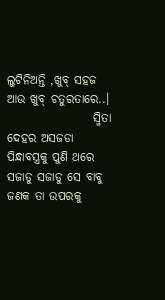ଲୁଟିନିଅନ୍ତି ,ଖୁବ୍ ସହଜ ଆଉ ଖୁବ୍ ଚତୁରତାରେ..।
                  ସ୍ମିତା ଦେହର ଅସଜଡା ପିନ୍ଧାବସ୍ତ୍ରକୁ ପୁଣି ଥରେ ସଜାଡୁ ସଜାଡୁ ସେ ବାବୁ ଜଣକ ତା ଉପରକୁ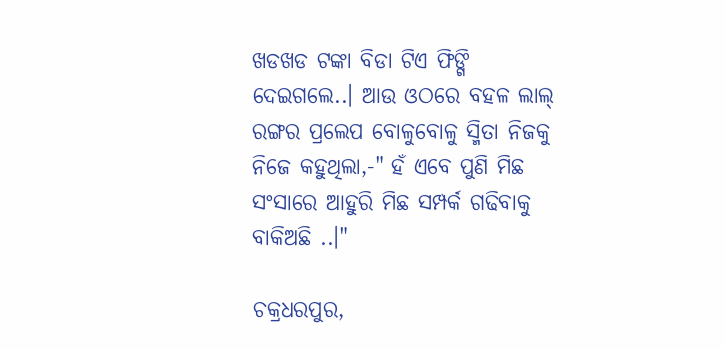ଖଡଖଡ ଟଙ୍କା ବିଡା ଟିଏ ଫିଙ୍ଗି ଦେଇଗଲେ..। ଆଉ ଓଠରେ ବହଳ ଲାଲ୍ ରଙ୍ଗର ପ୍ରଲେପ ବୋଳୁବୋଳୁ ସ୍ମିତା ନିଜକୁ ନିଜେ କହୁଥିଲା,-" ହଁ ଏବେ ପୁଣି ମିଛ ସଂସାରେ ଆହୁରି ମିଛ ସମ୍ପର୍କ ଗଢିବାକୁ ବାକିଅଛି ..।"

ଚକ୍ରଧରପୁର,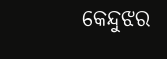କେନ୍ଦୁଝର